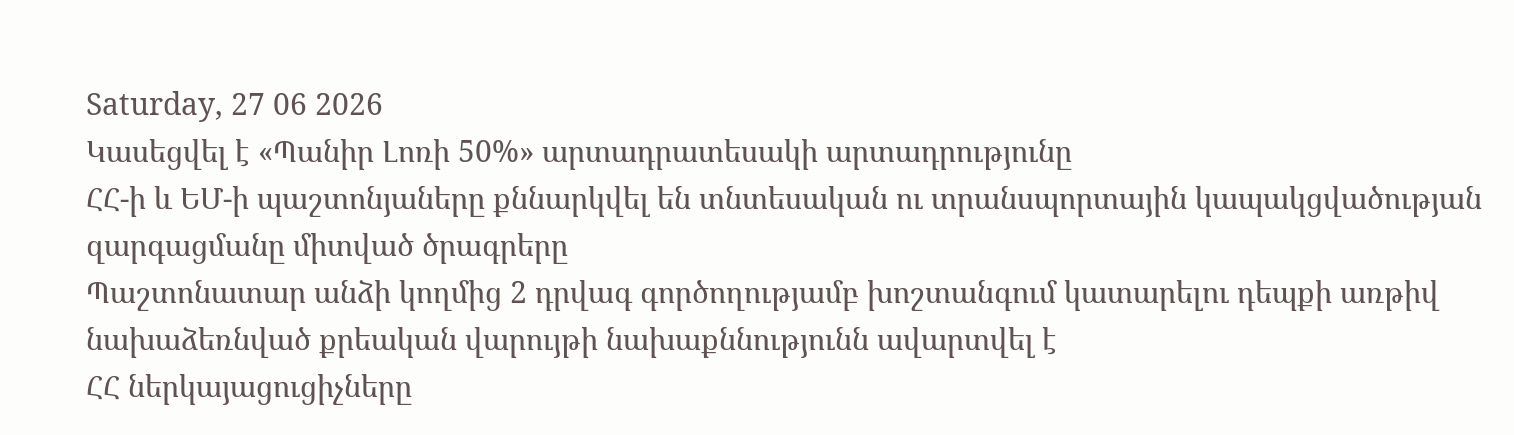Saturday, 27 06 2026
Կասեցվել է «Պանիր Լոռի 50%» արտադրատեսակի արտադրությունը
ՀՀ-ի և ԵՄ-ի պաշտոնյաները քննարկվել են տնտեսական ու տրանսպորտային կապակցվածության զարգացմանը միտված ծրագրերը
Պաշտոնատար անձի կողմից 2 դրվագ գործողությամբ խոշտանգում կատարելու դեպքի առթիվ նախաձեռնված քրեական վարույթի նախաքննությունն ավարտվել է
ՀՀ ներկայացուցիչները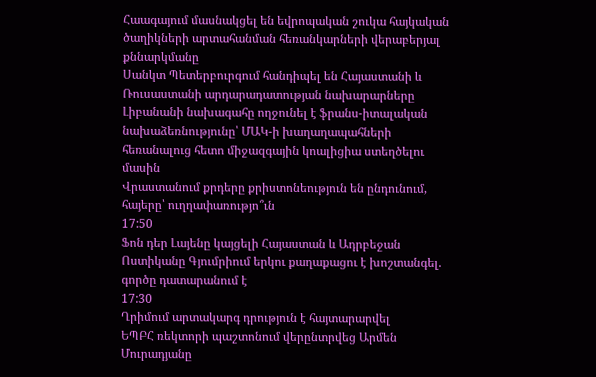Հաագայում մասնակցել են եվրոպական շուկա հայկական ծաղիկների արտահանման հեռանկարների վերաբերյալ քննարկմանը
Սանկտ Պետերբուրգում հանդիպել են Հայաստանի և Ռուսաստանի արդարադատության նախարարները
Լիբանանի նախագահը ողջունել է ֆրանս-իտալական նախաձեռնությունը՝ ՄԱԿ-ի խաղաղապահների հեռանալուց հետո միջազգային կոալիցիա ստեղծելու մասին
Վրաստանում քրդերը քրիստոնեություն են ընդունում, հայերը՝ ուղղափառությո՞ւն
17:50
Ֆոն դեր Լայենը կայցելի Հայաստան և Ադրբեջան
Ոստիկանը Գյումրիում երկու քաղաքացու է խոշտանգել. գործը դատարանում է
17:30
Ղրիմում արտակարգ դրություն է հայտարարվել
ԵՊԲՀ ռեկտորի պաշտոնում վերընտրվեց Արմեն Մուրադյանը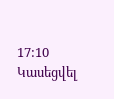17:10
Կասեցվել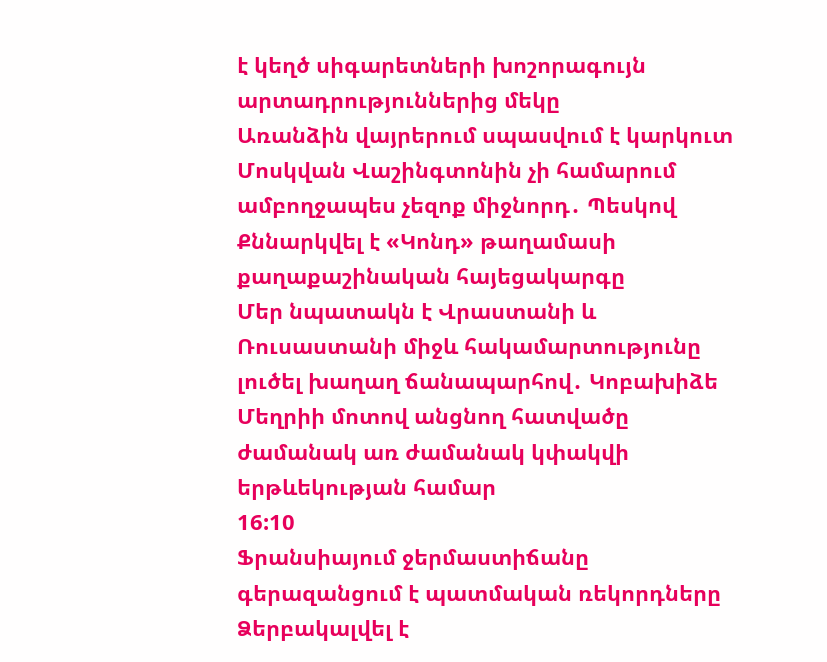է կեղծ սիգարետների խոշորագույն արտադրություններից մեկը
Առանձին վայրերում սպասվում է կարկուտ
Մոսկվան Վաշինգտոնին չի համարում ամբողջապես չեզոք միջնորդ․ Պեսկով
Քննարկվել է «Կոնդ» թաղամասի քաղաքաշինական հայեցակարգը
Մեր նպատակն է Վրաստանի և Ռուսաստանի միջև հակամարտությունը լուծել խաղաղ ճանապարհով․ Կոբախիձե
Մեղրիի մոտով անցնող հատվածը ժամանակ առ ժամանակ կփակվի երթևեկության համար
16:10
Ֆրանսիայում ջերմաստիճանը գերազանցում է պատմական ռեկորդները
Ձերբակալվել է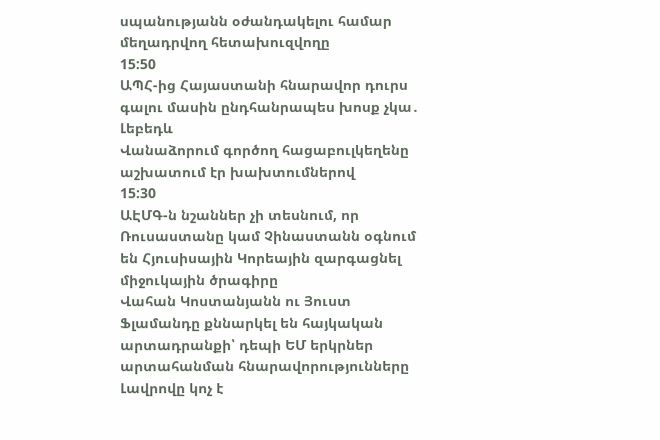սպանությանն օժանդակելու համար մեղադրվող հետախուզվողը
15:50
ԱՊՀ-ից Հայաստանի հնարավոր դուրս գալու մասին ընդհանրապես խոսք չկա․ Լեբեդև
Վանաձորում գործող հացաբուլկեղենը աշխատում էր խախտումներով
15:30
ԱԷՄԳ-ն նշաններ չի տեսնում, որ Ռուսաստանը կամ Չինաստանն օգնում են Հյուսիսային Կորեային զարգացնել միջուկային ծրագիրը
Վահան Կոստանյանն ու Յուստ Ֆլամանդը քննարկել են հայկական արտադրանքի՝ դեպի ԵՄ երկրներ արտահանման հնարավորությունները
Լավրովը կոչ է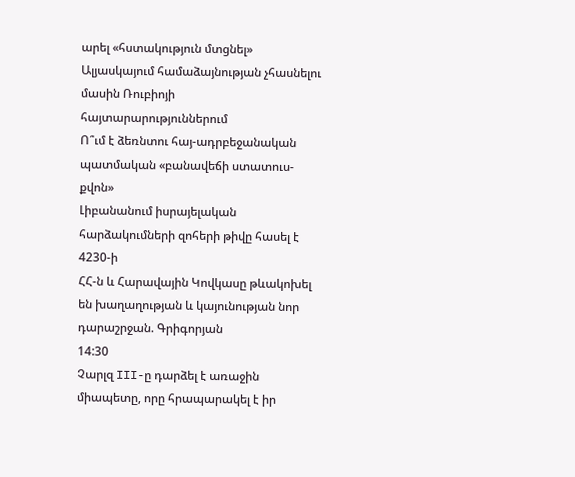արել «հստակություն մտցնել» Ալյասկայում համաձայնության չհասնելու մասին Ռուբիոյի հայտարարություններում
Ո՞ւմ է ձեռնտու հայ-ադրբեջանական պատմական «բանավեճի ստատուս-քվոն»
Լիբանանում իսրայելական հարձակումների զոհերի թիվը հասել է 4230-ի
ՀՀ-ն և Հարավային Կովկասը թևակոխել են խաղաղության և կայունության նոր դարաշրջան. Գրիգորյան
14:30
Չարլզ III-ը դարձել է առաջին միապետը, որը հրապարակել է իր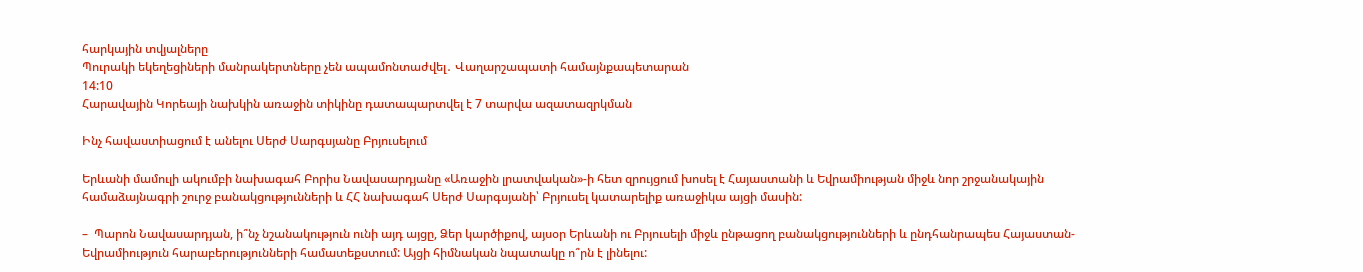հարկային տվյալները
Պուրակի եկեղեցիների մանրակերտները չեն ապամոնտաժվել․ Վաղարշապատի համայնքապետարան
14:10
Հարավային Կորեայի նախկին առաջին տիկինը դատապարտվել է 7 տարվա ազատազրկման

Ինչ հավաստիացում է անելու Սերժ Սարգսյանը Բրյուսելում

Երևանի մամուլի ակումբի նախագահ Բորիս Նավասարդյանը «Առաջին լրատվական»-ի հետ զրույցում խոսել է Հայաստանի և Եվրամիության միջև նոր շրջանակային համաձայնագրի շուրջ բանակցությունների և ՀՀ նախագահ Սերժ Սարգսյանի՝ Բրյուսել կատարելիք առաջիկա այցի մասին:

–  Պարոն Նավասարդյան, ի՞նչ նշանակություն ունի այդ այցը, Ձեր կարծիքով, այսօր Երևանի ու Բրյուսելի միջև ընթացող բանակցությունների և ընդհանրապես Հայաստան-Եվրամիություն հարաբերությունների համատեքստում: Այցի հիմնական նպատակը ո՞րն է լինելու: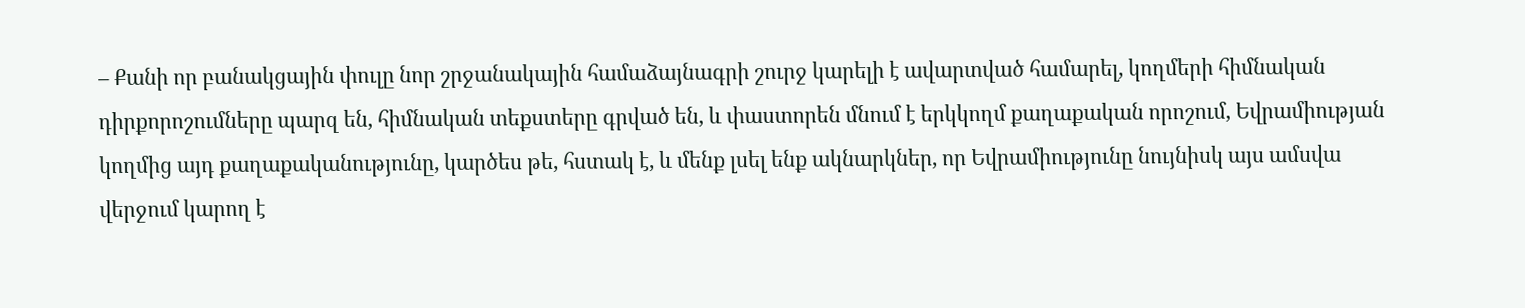– Քանի որ բանակցային փուլը նոր շրջանակային համաձայնագրի շուրջ կարելի է ավարտված համարել, կողմերի հիմնական դիրքորոշումները պարզ են, հիմնական տեքստերը գրված են, և փաստորեն մնում է երկկողմ քաղաքական որոշում, Եվրամիության կողմից այդ քաղաքականությունը, կարծես թե, հստակ է, և մենք լսել ենք ակնարկներ, որ Եվրամիությունը նույնիսկ այս ամսվա վերջում կարող է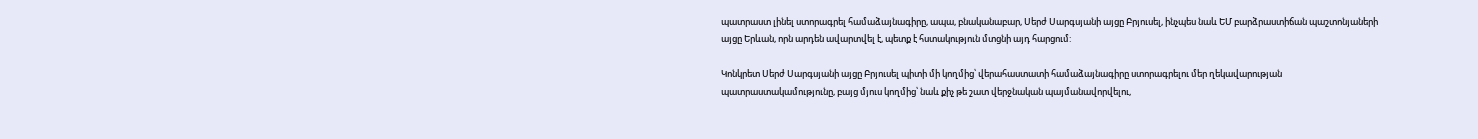պատրաստ լինել ստորագրել համաձայնագիրը, ապա, բնականաբար, Սերժ Սարգսյանի այցը Բրյուսել, ինչպես նաև ԵՄ բարձրաստիճան պաշտոնյաների այցը Երևան, որն արդեն ավարտվել է, պետք է հստակություն մտցնի այդ հարցում:

Կոնկրետ Սերժ Սարգսյանի այցը Բրյուսել պիտի մի կողմից՝ վերահաստատի համաձայնագիրը ստորագրելու մեր ղեկավարության պատրաստակամությունը, բայց մյուս կողմից՝ նաև քիչ թե շատ վերջնական պայմանավորվելու,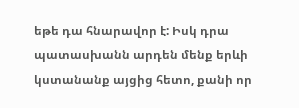եթե դա հնարավոր է: Իսկ դրա պատասխանն արդեն մենք երևի կստանանք այցից հետո, քանի որ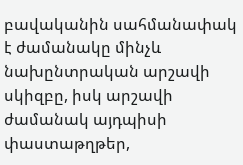բավականին սահմանափակ է ժամանակը մինչև նախընտրական արշավի սկիզբը, իսկ արշավի ժամանակ այդպիսի փաստաթղթեր,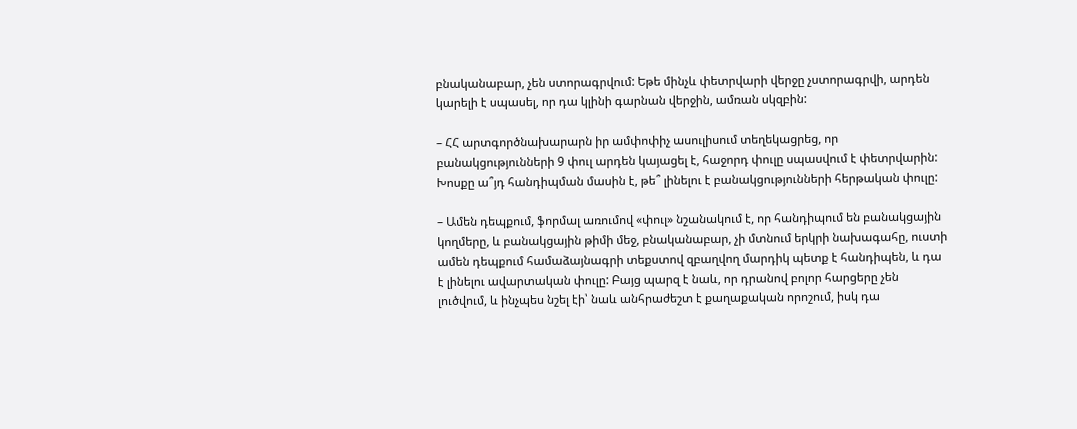բնականաբար, չեն ստորագրվում: Եթե մինչև փետրվարի վերջը չստորագրվի, արդեն կարելի է սպասել, որ դա կլինի գարնան վերջին, ամռան սկզբին:

– ՀՀ արտգործնախարարն իր ամփոփիչ ասուլիսում տեղեկացրեց, որ բանակցությունների 9 փուլ արդեն կայացել է, հաջորդ փուլը սպասվում է փետրվարին: Խոսքը ա՞յդ հանդիպման մասին է, թե՞ լինելու է բանակցությունների հերթական փուլը:

– Ամեն դեպքում, ֆորմալ առումով «փուլ» նշանակում է, որ հանդիպում են բանակցային կողմերը, և բանակցային թիմի մեջ, բնականաբար, չի մտնում երկրի նախագահը, ուստի ամեն դեպքում համաձայնագրի տեքստով զբաղվող մարդիկ պետք է հանդիպեն, և դա է լինելու ավարտական փուլը: Բայց պարզ է նաև, որ դրանով բոլոր հարցերը չեն լուծվում, և ինչպես նշել էի՝ նաև անհրաժեշտ է քաղաքական որոշում, իսկ դա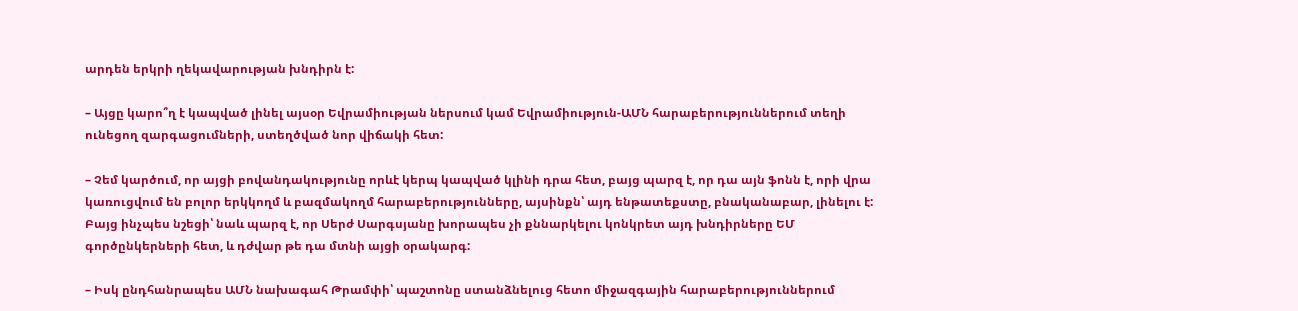արդեն երկրի ղեկավարության խնդիրն է:

– Այցը կարո՞ղ է կապված լինել այսօր Եվրամիության ներսում կամ Եվրամիություն-ԱՄՆ հարաբերություններում տեղի ունեցող զարգացումների, ստեղծված նոր վիճակի հետ:

– Չեմ կարծում, որ այցի բովանդակությունը որևէ կերպ կապված կլինի դրա հետ, բայց պարզ է, որ դա այն ֆոնն է, որի վրա կառուցվում են բոլոր երկկողմ և բազմակողմ հարաբերությունները, այսինքն՝ այդ ենթատեքստը, բնականաբար, լինելու է: Բայց ինչպես նշեցի՝ նաև պարզ է, որ Սերժ Սարգսյանը խորապես չի քննարկելու կոնկրետ այդ խնդիրները ԵՄ գործընկերների հետ, և դժվար թե դա մտնի այցի օրակարգ:

– Իսկ ընդհանրապես ԱՄՆ նախագահ Թրամփի՝ պաշտոնը ստանձնելուց հետո միջազգային հարաբերություններում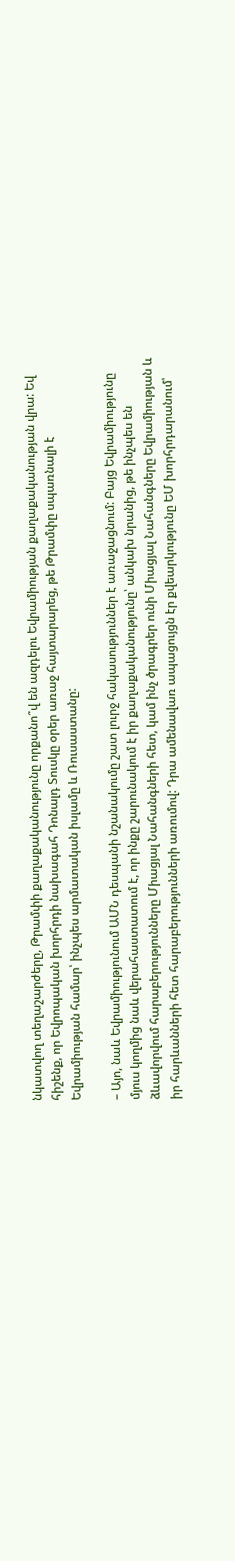նկատվող տեղաշարժերը, Թրամփի քաղաքականությունը որքանո՞վ են ազդելու Եվրամիության քաղաքականության վրա: Եվ հիշենք, որ Եվրոպական խորհրդի նախագահ Դոնալդ Տուսկը օրեր առաջ հայտարարեց, թե Թրամփը սպառնալի է Եվրամիության համար՝ ինչպես արմատական իսլամը և Ռուսաստանը:

– Այո, նաև Եվրամիությունում ԱՄՆ դեսպանի նշանակումը շատ լուրջ հակասություններ է առաջացնում: Բայց Եվրամիությունը մյուս կողմից նաև վերահաստատում է, որ ինքը շարունակում է իր քաղաքականությունը՝ անկախ նրանից, թե ինչպես են ձևավորվում հարաբերությունները Միացյալ Նահանգների հետ, կամ ինչ ծրագրեր ունի Միացյալ Նահանգները Եվրամիության և իր հարևանների հետ հարաբերությունների առումով: Դրա ամենավառ ապացույցն էր քվեարկությունը ԵՄ խորհրդարանում՝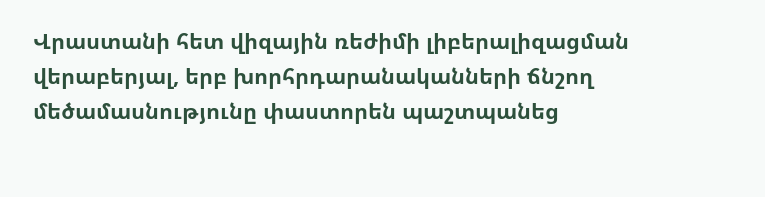Վրաստանի հետ վիզային ռեժիմի լիբերալիզացման վերաբերյալ, երբ խորհրդարանականների ճնշող մեծամասնությունը փաստորեն պաշտպանեց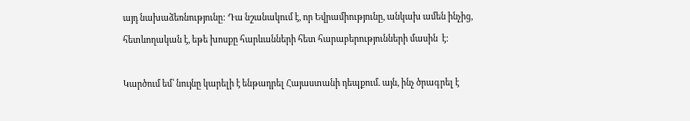այդ նախաձեռնությունը: Դա նշանակում է, որ Եվրամիությունը, անկախ ամեն ինչից, հետևողական է, եթե խոսքը հարևանների հետ հարաբերությունների մասին  է:

Կարծում եմ՝ նույնը կարելի է ենթադրել Հայաստանի դեպքում. այն, ինչ ծրագրել է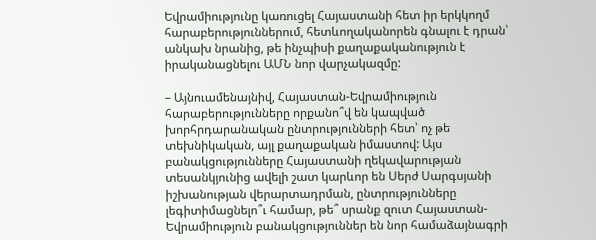Եվրամիությունը կառուցել Հայաստանի հետ իր երկկողմ հարաբերություններում, հետևողականորեն գնալու է դրան՝ անկախ նրանից, թե ինչպիսի քաղաքականություն է իրականացնելու ԱՄՆ նոր վարչակազմը:

– Այնուամենայնիվ, Հայաստան-Եվրամիություն հարաբերությունները որքանո՞վ են կապված խորհրդարանական ընտրությունների հետ՝ ոչ թե տեխնիկական, այլ քաղաքական իմաստով: Այս բանակցությունները Հայաստանի ղեկավարության տեսանկյունից ավելի շատ կարևոր են Սերժ Սարգսյանի իշխանության վերարտադրման, ընտրությունները լեգիտիմացնելո՞ւ համար, թե՞ սրանք զուտ Հայաստան-Եվրամիություն բանակցություններ են նոր համաձայնագրի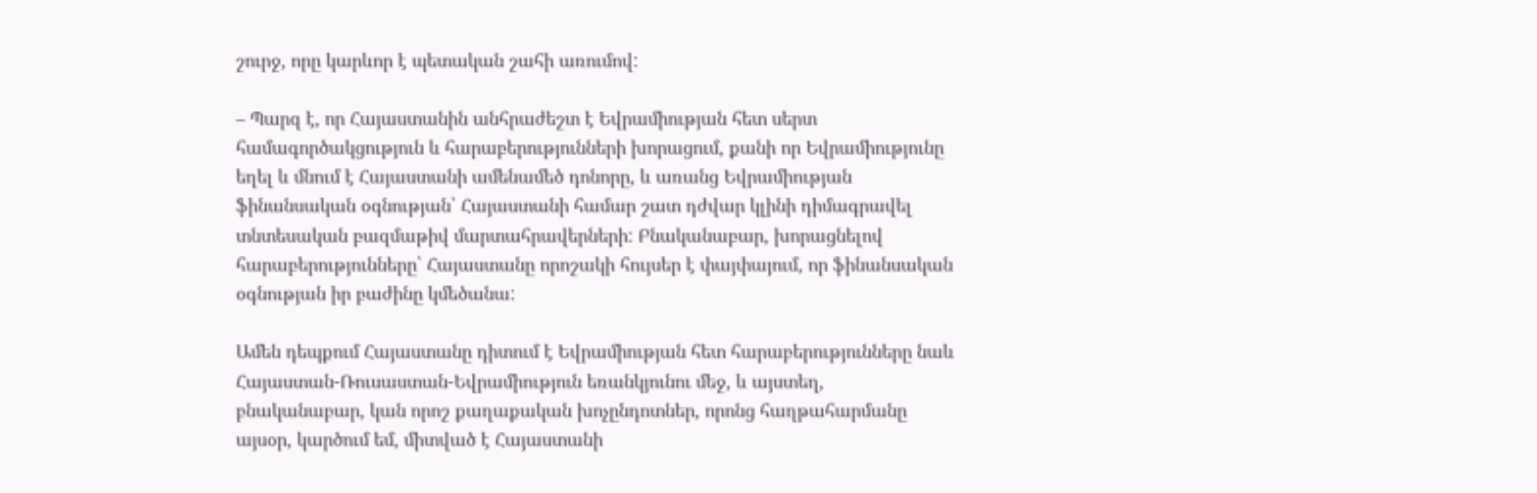շուրջ, որը կարևոր է պետական շահի առումով:

– Պարզ է, որ Հայաստանին անհրաժեշտ է Եվրամիության հետ սերտ համագործակցություն և հարաբերությունների խորացում, քանի որ Եվրամիությունը եղել և մնում է Հայաստանի ամենամեծ դոնորը, և առանց Եվրամիության ֆինանսական օգնության՝ Հայաստանի համար շատ դժվար կլինի դիմագրավել տնտեսական բազմաթիվ մարտահրավերների: Բնականաբար, խորացնելով հարաբերությունները՝ Հայաստանը որոշակի հույսեր է փայփայում, որ ֆինանսական օգնության իր բաժինը կմեծանա:

Ամեն դեպքում Հայաստանը դիտում է Եվրամիության հետ հարաբերությունները նաև Հայաստան-Ռուսաստան-Եվրամիություն եռանկյունու մեջ, և այստեղ, բնականաբար, կան որոշ քաղաքական խոչընդոտներ, որոնց հաղթահարմանը այսօր, կարծում եմ, միտված է Հայաստանի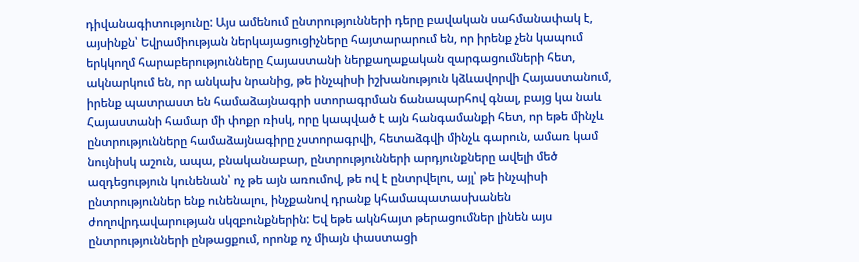դիվանագիտությունը: Այս ամենում ընտրությունների դերը բավական սահմանափակ է, այսինքն՝ Եվրամիության ներկայացուցիչները հայտարարում են, որ իրենք չեն կապում երկկողմ հարաբերությունները Հայաստանի ներքաղաքական զարգացումների հետ, ակնարկում են, որ անկախ նրանից, թե ինչպիսի իշխանություն կձևավորվի Հայաստանում, իրենք պատրաստ են համաձայնագրի ստորագրման ճանապարհով գնալ, բայց կա նաև Հայաստանի համար մի փոքր ռիսկ, որը կապված է այն հանգամանքի հետ, որ եթե մինչև ընտրությունները համաձայնագիրը չստորագրվի, հետաձգվի մինչև գարուն, ամառ կամ նույնիսկ աշուն, ապա, բնականաբար, ընտրությունների արդյունքները ավելի մեծ ազդեցություն կունենան՝ ոչ թե այն առումով, թե ով է ընտրվելու, այլ՝ թե ինչպիսի ընտրություններ ենք ունենալու, ինչքանով դրանք կհամապատասխանեն ժողովրդավարության սկզբունքներին: Եվ եթե ակնհայտ թերացումներ լինեն այս ընտրությունների ընթացքում, որոնք ոչ միայն փաստացի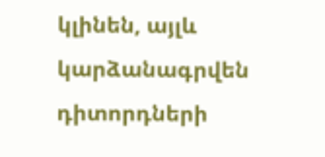կլինեն, այլև կարձանագրվեն դիտորդների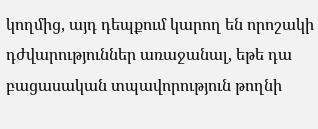կողմից, այդ դեպքում կարող են որոշակի դժվարություններ առաջանալ, եթե դա բացասական տպավորություն թողնի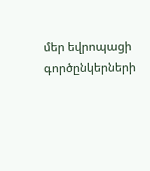մեր եվրոպացի գործընկերների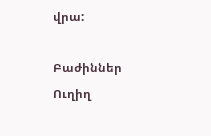վրա:

Բաժիններ
Ուղիղ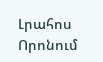Լրահոս
Որոնում